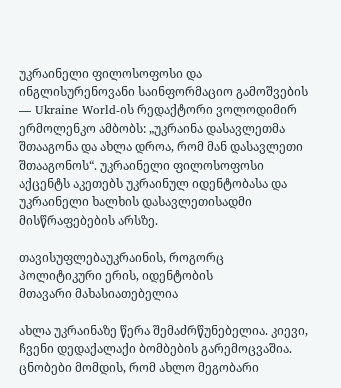უკრაინელი ფილოსოფოსი და ინგლისურენოვანი საინფორმაციო გამოშვების — Ukraine World-ის რედაქტორი ვოლოდიმირ ერმოლენკო ამბობს: „უკრაინა დასავლეთმა შთააგონა და ახლა დროა, რომ მან დასავლეთი შთააგონოს“. უკრაინელი ფილოსოფოსი აქცენტს აკეთებს უკრაინულ იდენტობასა და უკრაინელი ხალხის დასავლეთისადმი მისწრაფებების არსზე.

თავისუფლებაუკრაინის, როგორც პოლიტიკური ერის, იდენტობის
მთავარი მახასიათებელია

ახლა უკრაინაზე წერა შემაძრწუნებელია. კიევი, ჩვენი დედაქალაქი ბომბების გარემოცვაშია. ცნობები მომდის, რომ ახლო მეგობარი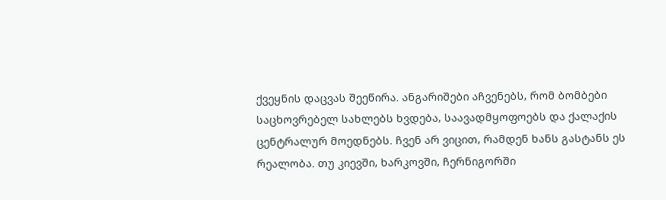ქვეყნის დაცვას შეეწირა. ანგარიშები აჩვენებს, რომ ბომბები საცხოვრებელ სახლებს ხვდება, საავადმყოფოებს და ქალაქის ცენტრალურ მოედნებს. ჩვენ არ ვიცით, რამდენ ხანს გასტანს ეს რეალობა. თუ კიევში, ხარკოვში, ჩერნიგორში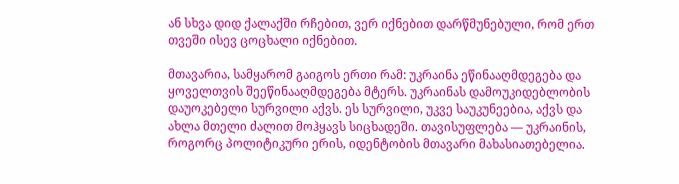ან სხვა დიდ ქალაქში რჩებით, ვერ იქნებით დარწმუნებული, რომ ერთ თვეში ისევ ცოცხალი იქნებით.

მთავარია, სამყარომ გაიგოს ერთი რამ: უკრაინა ეწინააღმდეგება და ყოველთვის შეეწინააღმდეგება მტერს. უკრაინას დამოუკიდებლობის დაუოკებელი სურვილი აქვს. ეს სურვილი, უკვე საუკუნეებია, აქვს და ახლა მთელი ძალით მოჰყავს სიცხადეში. თავისუფლება — უკრაინის, როგორც პოლიტიკური ერის, იდენტობის მთავარი მახასიათებელია.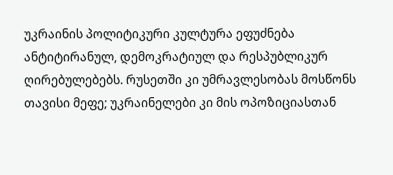უკრაინის პოლიტიკური კულტურა ეფუძნება ანტიტირანულ, დემოკრატიულ და რესპუბლიკურ ღირებულებებს. რუსეთში კი უმრავლესობას მოსწონს თავისი მეფე; უკრაინელები კი მის ოპოზიციასთან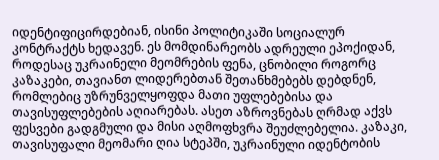იდენტიფიცირდებიან, ისინი პოლიტიკაში სოციალურ კონტრაქტს ხედავენ. ეს მომდინარეობს ადრეული ეპოქიდან, როდესაც უკრაინელი მეომრების ფენა, ცნობილი როგორც კაზაკები, თავიანთ ლიდერებთან შეთანხმებებს დებდნენ, რომლებიც უზრუნველყოფდა მათი უფლებებისა და თავისუფლებების აღიარებას. ასეთ აზროვნებას ღრმად აქვს ფესვები გადგმული და მისი აღმოფხვრა შეუძლებელია. კაზაკი, თავისუფალი მეომარი ღია სტეპში, უკრაინული იდენტობის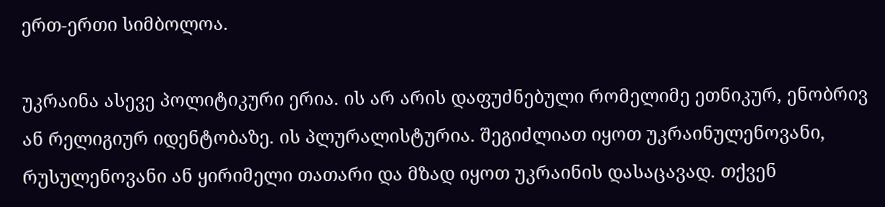ერთ-ერთი სიმბოლოა.

უკრაინა ასევე პოლიტიკური ერია. ის არ არის დაფუძნებული რომელიმე ეთნიკურ, ენობრივ ან რელიგიურ იდენტობაზე. ის პლურალისტურია. შეგიძლიათ იყოთ უკრაინულენოვანი, რუსულენოვანი ან ყირიმელი თათარი და მზად იყოთ უკრაინის დასაცავად. თქვენ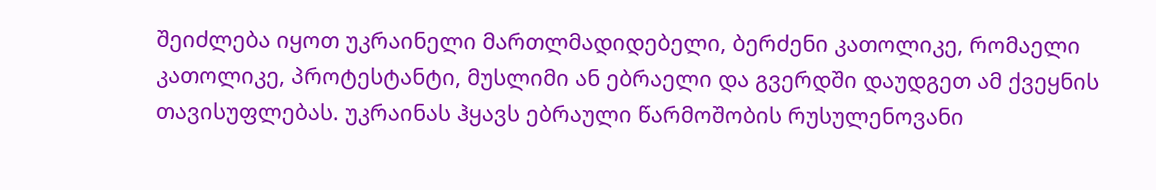შეიძლება იყოთ უკრაინელი მართლმადიდებელი, ბერძენი კათოლიკე, რომაელი კათოლიკე, პროტესტანტი, მუსლიმი ან ებრაელი და გვერდში დაუდგეთ ამ ქვეყნის თავისუფლებას. უკრაინას ჰყავს ებრაული წარმოშობის რუსულენოვანი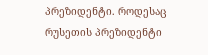პრეზიდენტი. როდესაც რუსეთის პრეზიდენტი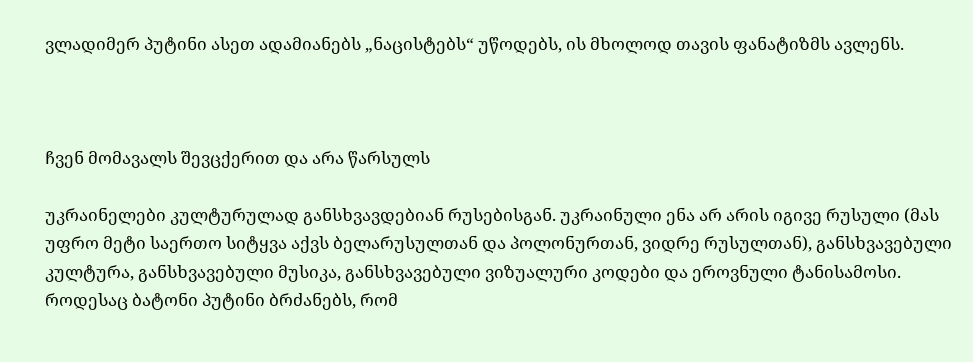ვლადიმერ პუტინი ასეთ ადამიანებს „ნაცისტებს“ უწოდებს, ის მხოლოდ თავის ფანატიზმს ავლენს.



ჩვენ მომავალს შევცქერით და არა წარსულს

უკრაინელები კულტურულად განსხვავდებიან რუსებისგან. უკრაინული ენა არ არის იგივე რუსული (მას უფრო მეტი საერთო სიტყვა აქვს ბელარუსულთან და პოლონურთან, ვიდრე რუსულთან), განსხვავებული კულტურა, განსხვავებული მუსიკა, განსხვავებული ვიზუალური კოდები და ეროვნული ტანისამოსი. როდესაც ბატონი პუტინი ბრძანებს, რომ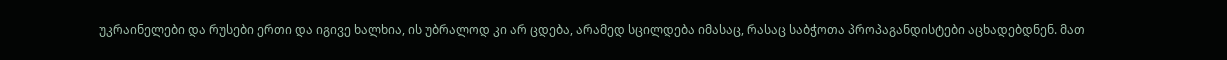უკრაინელები და რუსები ერთი და იგივე ხალხია, ის უბრალოდ კი არ ცდება, არამედ სცილდება იმასაც, რასაც საბჭოთა პროპაგანდისტები აცხადებდნენ. მათ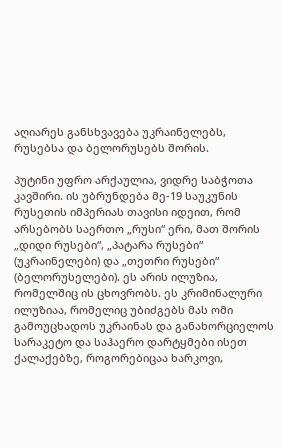აღიარეს განსხვავება უკრაინელებს, რუსებსა და ბელორუსებს შორის.

პუტინი უფრო არქაულია, ვიდრე საბჭოთა კავშირი. ის უბრუნდება მე-19 საუკუნის რუსეთის იმპერიას თავისი იდეით, რომ არსებობს საერთო „რუსი“ ერი, მათ შორის „დიდი რუსები“, „პატარა რუსები“ (უკრაინელები) და „თეთრი რუსები“ (ბელორუსელები). ეს არის ილუზია, რომელშიც ის ცხოვრობს. ეს კრიმინალური ილუზიაა, რომელიც უბიძგებს მას ომი გამოუცხადოს უკრაინას და განახორციელოს სარაკეტო და საჰაერო დარტყმები ისეთ ქალაქებზე, როგორებიცაა ხარკოვი,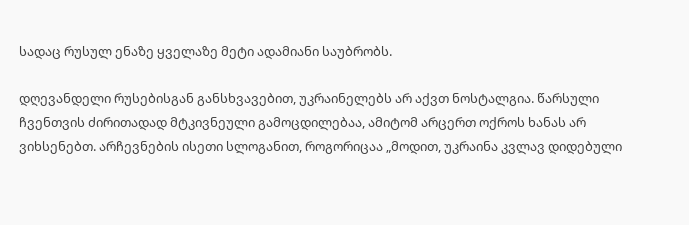სადაც რუსულ ენაზე ყველაზე მეტი ადამიანი საუბრობს.

დღევანდელი რუსებისგან განსხვავებით, უკრაინელებს არ აქვთ ნოსტალგია. წარსული ჩვენთვის ძირითადად მტკივნეული გამოცდილებაა, ამიტომ არცერთ ოქროს ხანას არ ვიხსენებთ. არჩევნების ისეთი სლოგანით, როგორიცაა „მოდით, უკრაინა კვლავ დიდებული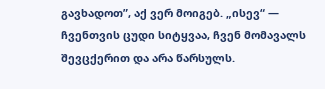გავხადოთ”, აქ ვერ მოიგებ. „ისევ“ — ჩვენთვის ცუდი სიტყვაა, ჩვენ მომავალს შევცქერით და არა წარსულს.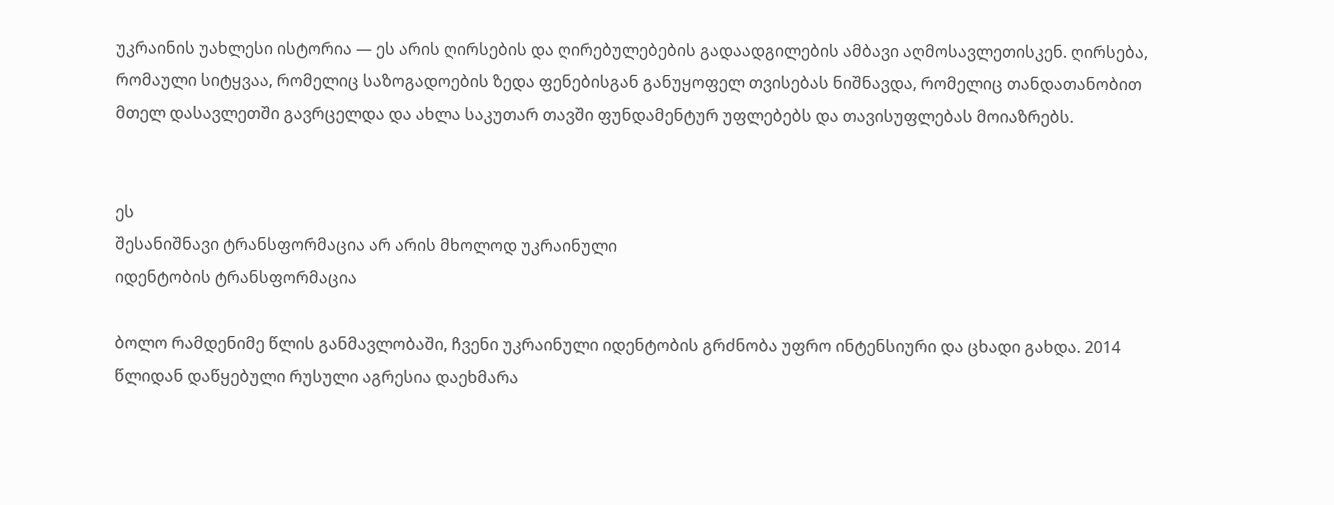უკრაინის უახლესი ისტორია — ეს არის ღირსების და ღირებულებების გადაადგილების ამბავი აღმოსავლეთისკენ. ღირსება, რომაული სიტყვაა, რომელიც საზოგადოების ზედა ფენებისგან განუყოფელ თვისებას ნიშნავდა, რომელიც თანდათანობით მთელ დასავლეთში გავრცელდა და ახლა საკუთარ თავში ფუნდამენტურ უფლებებს და თავისუფლებას მოიაზრებს.


ეს
შესანიშნავი ტრანსფორმაცია არ არის მხოლოდ უკრაინული
იდენტობის ტრანსფორმაცია

ბოლო რამდენიმე წლის განმავლობაში, ჩვენი უკრაინული იდენტობის გრძნობა უფრო ინტენსიური და ცხადი გახდა. 2014 წლიდან დაწყებული რუსული აგრესია დაეხმარა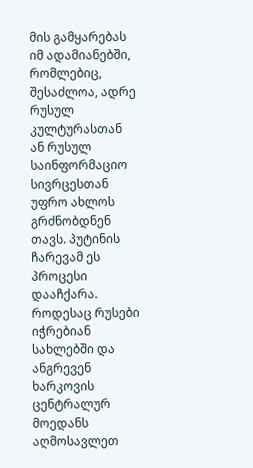მის გამყარებას იმ ადამიანებში, რომლებიც, შესაძლოა, ადრე რუსულ კულტურასთან ან რუსულ საინფორმაციო სივრცესთან უფრო ახლოს გრძნობდნენ თავს. პუტინის ჩარევამ ეს პროცესი დააჩქარა. როდესაც რუსები იჭრებიან სახლებში და ანგრევენ ხარკოვის ცენტრალურ მოედანს აღმოსავლეთ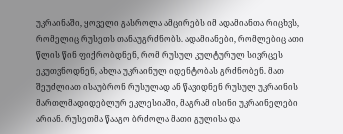უკრაინაში, ყოველი გასროლა ამცირებს იმ ადამიანთა რიცხვს, რომელიც რუსეთს თანაუგრძნობს. ადამიანები, რომლებიც ათი წლის წინ ფიქრობდნენ, რომ რუსულ კულტურულ სივრცეს ეკუთვნოდნენ, ახლა უკრაინულ იდენტობას გრძნობენ. მათ შეუძლიათ ისაუბრონ რუსულად ან წავიდნენ რუსულ უკრაინის მართლმადიდებლურ ეკლესიაში, მაგრამ ისინი უკრაინელები არიან. რუსეთმა წააგო ბრძოლა მათი გულისა და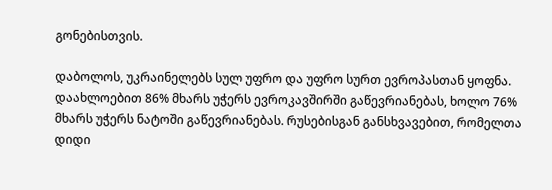გონებისთვის.

დაბოლოს, უკრაინელებს სულ უფრო და უფრო სურთ ევროპასთან ყოფნა. დაახლოებით 86% მხარს უჭერს ევროკავშირში გაწევრიანებას, ხოლო 76% მხარს უჭერს ნატოში გაწევრიანებას. რუსებისგან განსხვავებით, რომელთა დიდი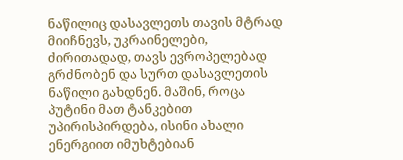ნაწილიც დასავლეთს თავის მტრად მიიჩნევს, უკრაინელები, ძირითადად, თავს ევროპელებად გრძნობენ და სურთ დასავლეთის ნაწილი გახდნენ. მაშინ, როცა პუტინი მათ ტანკებით უპირისპირდება, ისინი ახალი ენერგიით იმუხტებიან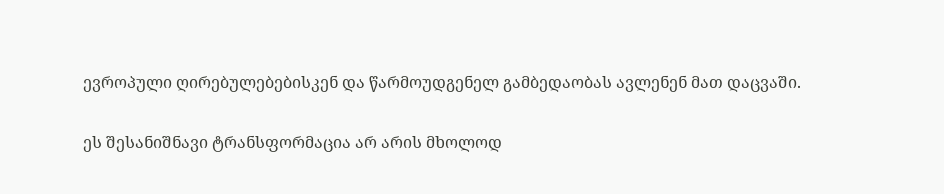ევროპული ღირებულებებისკენ და წარმოუდგენელ გამბედაობას ავლენენ მათ დაცვაში.

ეს შესანიშნავი ტრანსფორმაცია არ არის მხოლოდ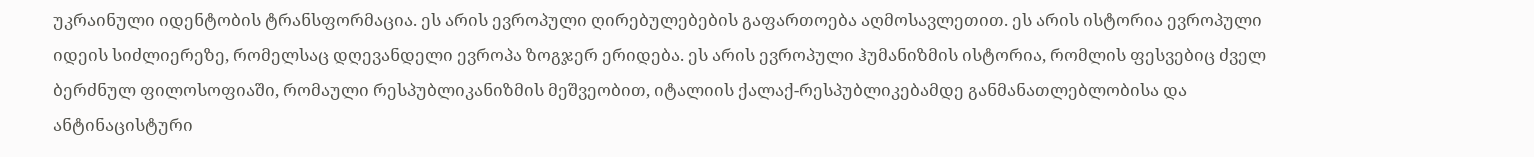უკრაინული იდენტობის ტრანსფორმაცია. ეს არის ევროპული ღირებულებების გაფართოება აღმოსავლეთით. ეს არის ისტორია ევროპული იდეის სიძლიერეზე, რომელსაც დღევანდელი ევროპა ზოგჯერ ერიდება. ეს არის ევროპული ჰუმანიზმის ისტორია, რომლის ფესვებიც ძველ ბერძნულ ფილოსოფიაში, რომაული რესპუბლიკანიზმის მეშვეობით, იტალიის ქალაქ-რესპუბლიკებამდე განმანათლებლობისა და ანტინაცისტური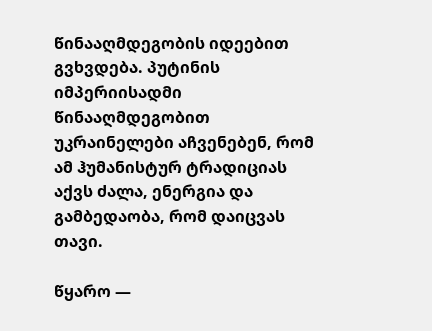წინააღმდეგობის იდეებით გვხვდება. პუტინის იმპერიისადმი წინააღმდეგობით უკრაინელები აჩვენებენ, რომ ამ ჰუმანისტურ ტრადიციას აქვს ძალა, ენერგია და გამბედაობა, რომ დაიცვას თავი.

წყარო —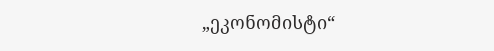„ეკონომისტი“